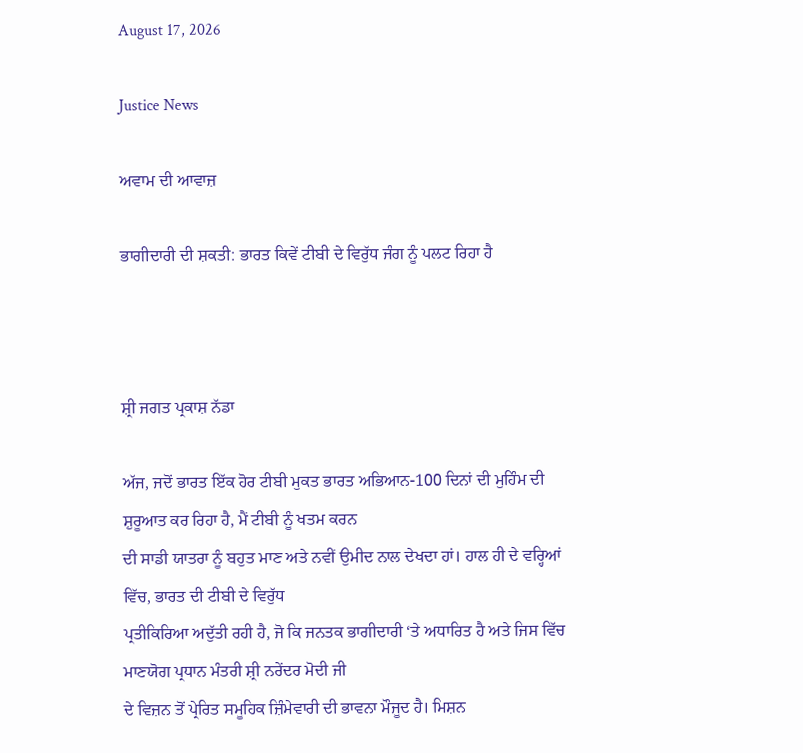August 17, 2026

Justice News

ਅਵਾਮ ਦੀ ਆਵਾਜ਼

ਭਾਗੀਦਾਰੀ ਦੀ ਸ਼ਕਤੀ: ਭਾਰਤ ਕਿਵੇਂ ਟੀਬੀ ਦੇ ਵਿਰੁੱਧ ਜੰਗ ਨੂੰ ਪਲਟ ਰਿਹਾ ਹੈ



ਸ਼੍ਰੀ ਜਗਤ ਪ੍ਰਕਾਸ਼ ਨੱਡਾ

ਅੱਜ, ਜਦੋਂ ਭਾਰਤ ਇੱਕ ਹੋਰ ਟੀਬੀ ਮੁਕਤ ਭਾਰਤ ਅਭਿਆਨ-100 ਦਿਨਾਂ ਦੀ ਮੁਹਿੰਮ ਦੀ ਸ਼ੁਰੂਆਤ ਕਰ ਰਿਹਾ ਹੈ, ਮੈਂ ਟੀਬੀ ਨੂੰ ਖਤਮ ਕਰਨ
ਦੀ ਸਾਡੀ ਯਾਤਰਾ ਨੂੰ ਬਹੁਤ ਮਾਣ ਅਤੇ ਨਵੀਂ ਉਮੀਦ ਨਾਲ ਦੇਖਦਾ ਹਾਂ। ਹਾਲ ਹੀ ਦੇ ਵਰ੍ਹਿਆਂ ਵਿੱਚ, ਭਾਰਤ ਦੀ ਟੀਬੀ ਦੇ ਵਿਰੁੱਧ
ਪ੍ਰਤੀਕਿਰਿਆ ਅਦੁੱਤੀ ਰਹੀ ਹੈ, ਜੋ ਕਿ ਜਨਤਕ ਭਾਗੀਦਾਰੀ ‘ਤੇ ਅਧਾਰਿਤ ਹੈ ਅਤੇ ਜਿਸ ਵਿੱਚ ਮਾਣਯੋਗ ਪ੍ਰਧਾਨ ਮੰਤਰੀ ਸ਼੍ਰੀ ਨਰੇਂਦਰ ਮੋਦੀ ਜੀ
ਦੇ ਵਿਜ਼ਨ ਤੋਂ ਪ੍ਰੇਰਿਤ ਸਮੂਹਿਕ ਜ਼ਿੰਮੇਵਾਰੀ ਦੀ ਭਾਵਨਾ ਮੌਜੂਦ ਹੈ। ਮਿਸ਼ਨ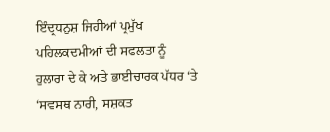ਇੰਦ੍ਰਧਨੁਸ਼ ਜਿਹੀਆਂ ਪ੍ਰਮੁੱਖ ਪਹਿਲਕਦਮੀਆਂ ਦੀ ਸਫਲਤਾ ਨੂੰ
ਹੁਲਾਰਾ ਦੇ ਕੇ ਅਤੇ ਭਾਈਚਾਰਕ ਪੱਧਰ ‘ਤੇ ‘ਸਵਸਥ ਨਾਰੀ, ਸਸ਼ਕਤ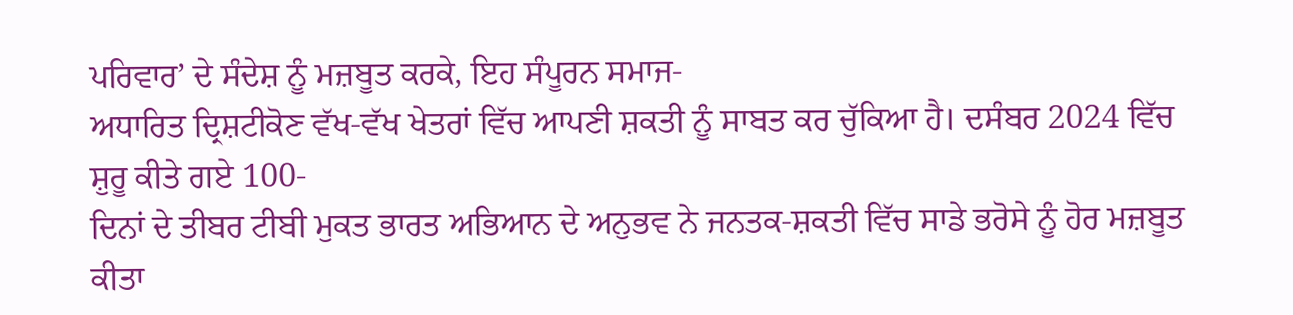ਪਰਿਵਾਰ’ ਦੇ ਸੰਦੇਸ਼ ਨੂੰ ਮਜ਼ਬੂਤ ਕਰਕੇ, ਇਹ ਸੰਪੂਰਨ ਸਮਾਜ-
ਅਧਾਰਿਤ ਦ੍ਰਿਸ਼ਟੀਕੋਣ ਵੱਖ-ਵੱਖ ਖੇਤਰਾਂ ਵਿੱਚ ਆਪਣੀ ਸ਼ਕਤੀ ਨੂੰ ਸਾਬਤ ਕਰ ਚੁੱਕਿਆ ਹੈ। ਦਸੰਬਰ 2024 ਵਿੱਚ ਸ਼ੁਰੂ ਕੀਤੇ ਗਏ 100-
ਦਿਨਾਂ ਦੇ ਤੀਬਰ ਟੀਬੀ ਮੁਕਤ ਭਾਰਤ ਅਭਿਆਨ ਦੇ ਅਨੁਭਵ ਨੇ ਜਨਤਕ-ਸ਼ਕਤੀ ਵਿੱਚ ਸਾਡੇ ਭਰੋਸੇ ਨੂੰ ਹੋਰ ਮਜ਼ਬੂਤ ਕੀਤਾ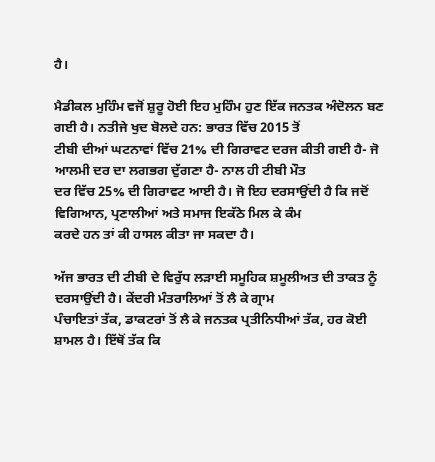ਹੈ।

ਮੈਡੀਕਲ ਮੁਹਿੰਮ ਵਜੋਂ ਸ਼ੁਰੂ ਹੋਈ ਇਹ ਮੁਹਿੰਮ ਹੁਣ ਇੱਕ ਜਨਤਕ ਅੰਦੋਲਨ ਬਣ ਗਈ ਹੈ। ਨਤੀਜੇ ਖੁਦ ਬੋਲਦੇ ਹਨ: ਭਾਰਤ ਵਿੱਚ 2015 ਤੋਂ
ਟੀਬੀ ਦੀਆਂ ਘਟਨਾਵਾਂ ਵਿੱਚ 21% ਦੀ ਗਿਰਾਵਟ ਦਰਜ ਕੀਤੀ ਗਈ ਹੈ- ਜੋ ਆਲਮੀ ਦਰ ਦਾ ਲਗਭਗ ਦੁੱਗਣਾ ਹੈ- ਨਾਲ ਹੀ ਟੀਬੀ ਮੌਤ
ਦਰ ਵਿੱਚ 25% ਦੀ ਗਿਰਾਵਟ ਆਈ ਹੈ। ਜੋ ਇਹ ਦਰਸਾਉਂਦੀ ਹੈ ਕਿ ਜਦੋਂ ਵਿਗਿਆਨ, ਪ੍ਰਣਾਲੀਆਂ ਅਤੇ ਸਮਾਜ ਇਕੱਠੇ ਮਿਲ ਕੇ ਕੰਮ
ਕਰਦੇ ਹਨ ਤਾਂ ਕੀ ਹਾਸਲ ਕੀਤਾ ਜਾ ਸਕਦਾ ਹੈ।

ਅੱਜ ਭਾਰਤ ਦੀ ਟੀਬੀ ਦੇ ਵਿਰੁੱਧ ਲੜਾਈ ਸਮੂਹਿਕ ਸ਼ਮੂਲੀਅਤ ਦੀ ਤਾਕਤ ਨੂੰ ਦਰਸਾਉਂਦੀ ਹੈ। ਕੇਂਦਰੀ ਮੰਤਰਾਲਿਆਂ ਤੋਂ ਲੈ ਕੇ ਗ੍ਰਾਮ
ਪੰਚਾਇਤਾਂ ਤੱਕ, ਡਾਕਟਰਾਂ ਤੋਂ ਲੈ ਕੇ ਜਨਤਕ ਪ੍ਰਤੀਨਿਧੀਆਂ ਤੱਕ, ਹਰ ਕੋਈ ਸ਼ਾਮਲ ਹੈ। ਇੱਥੋਂ ਤੱਕ ਕਿ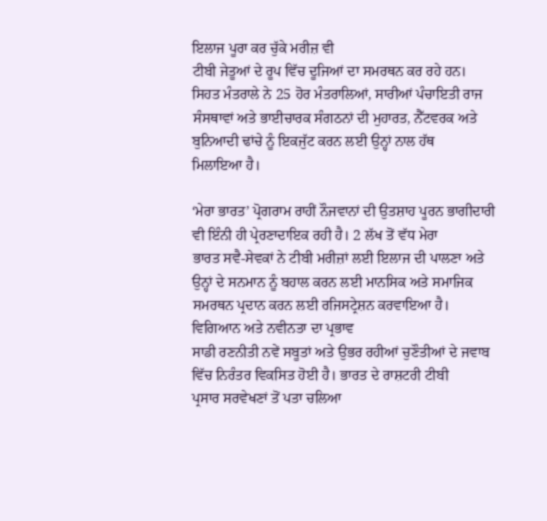ਇਲਾਜ ਪੂਰਾ ਕਰ ਚੁੱਕੇ ਮਰੀਜ਼ ਵੀ
ਟੀਬੀ ਜੇਤੂਆਂ ਦੇ ਰੂਪ ਵਿੱਚ ਦੂਜਿਆਂ ਦਾ ਸਮਰਥਨ ਕਰ ਰਹੇ ਹਨ। ਸਿਹਤ ਮੰਤਰਾਲੇ ਨੇ 25 ਹੋਰ ਮੰਤਰਾਲਿਆਂ, ਸਾਰੀਆਂ ਪੰਚਾਇਤੀ ਰਾਜ
ਸੰਸਥਾਵਾਂ ਅਤੇ ਭਾਈਚਾਰਕ ਸੰਗਠਨਾਂ ਦੀ ਮੁਹਾਰਤ, ਨੈੱਟਵਰਕ ਅਤੇ ਬੁਨਿਆਦੀ ਢਾਂਚੇ ਨੂੰ ਇਕਜੁੱਟ ਕਰਨ ਲਈ ਉਨ੍ਹਾਂ ਨਾਲ ਹੱਥ
ਮਿਲਾਇਆ ਹੈ।

‘ਮੇਰਾ ਭਾਰਤ’ ਪ੍ਰੋਗਰਾਮ ਰਾਹੀਂ ਨੌਜਵਾਨਾਂ ਦੀ ਉਤਸ਼ਾਹ ਪੂਰਨ ਭਾਗੀਦਾਰੀ ਵੀ ਇੰਨੀ ਹੀ ਪ੍ਰੇਰਣਾਦਾਇਕ ਰਹੀ ਹੈ। 2 ਲੱਖ ਤੋਂ ਵੱਧ ਮੇਰਾ
ਭਾਰਤ ਸਵੈ-ਸੇਵਕਾਂ ਨੇ ਟੀਬੀ ਮਰੀਜ਼ਾਂ ਲਈ ਇਲਾਜ ਦੀ ਪਾਲਣਾ ਅਤੇ ਉਨ੍ਹਾਂ ਦੇ ਸਨਮਾਨ ਨੂੰ ਬਹਾਲ ਕਰਨ ਲਈ ਮਾਨਸਿਕ ਅਤੇ ਸਮਾਜਿਕ
ਸਮਰਥਨ ਪ੍ਰਦਾਨ ਕਰਨ ਲਈ ਰਜਿਸਟ੍ਰੇਸ਼ਨ ਕਰਵਾਇਆ ਹੈ।
ਵਿਗਿਆਨ ਅਤੇ ਨਵੀਨਤਾ ਦਾ ਪ੍ਰਭਾਵ
ਸਾਡੀ ਰਣਨੀਤੀ ਨਵੇਂ ਸਬੂਤਾਂ ਅਤੇ ਉਭਰ ਰਹੀਆਂ ਚੁਣੌਤੀਆਂ ਦੇ ਜਵਾਬ ਵਿੱਚ ਨਿਰੰਤਰ ਵਿਕਸਿਤ ਹੋਈ ਹੈ। ਭਾਰਤ ਦੇ ਰਾਸ਼ਟਰੀ ਟੀਬੀ
ਪ੍ਰਸਾਰ ਸਰਵੇਖਣਾਂ ਤੋਂ ਪਤਾ ਚਲਿਆ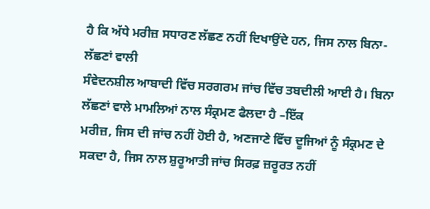ਹੈ ਕਿ ਅੱਧੇ ਮਰੀਜ਼ ਸਧਾਰਣ ਲੱਛਣ ਨਹੀਂ ਦਿਖਾਉਂਦੇ ਹਨ, ਜਿਸ ਨਾਲ ਬਿਨਾ-ਲੱਛਣਾਂ ਵਾਲੀ
ਸੰਵੇਦਨਸ਼ੀਲ ਆਬਾਦੀ ਵਿੱਚ ਸਰਗਰਮ ਜਾਂਚ ਵਿੱਚ ਤਬਦੀਲੀ ਆਈ ਹੈ। ਬਿਨਾ ਲੱਛਣਾਂ ਵਾਲੇ ਮਾਮਲਿਆਂ ਨਾਲ ਸੰਕ੍ਰਮਣ ਫੈਲਦਾ ਹੈ –ਇੱਕ
ਮਰੀਜ਼, ਜਿਸ ਦੀ ਜਾਂਚ ਨਹੀਂ ਹੋਈ ਹੈ, ਅਣਜਾਣੇ ਵਿੱਚ ਦੂਜਿਆਂ ਨੂੰ ਸੰਕ੍ਰਮਣ ਦੇ ਸਕਦਾ ਹੈ, ਜਿਸ ਨਾਲ ਸ਼ੁਰੂਆਤੀ ਜਾਂਚ ਸਿਰਫ਼ ਜ਼ਰੂਰਤ ਨਹੀਂ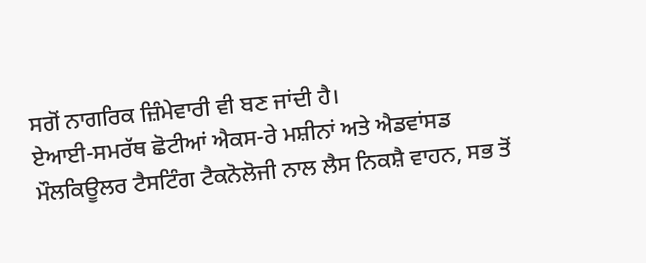ਸਗੋਂ ਨਾਗਰਿਕ ਜ਼ਿੰਮੇਵਾਰੀ ਵੀ ਬਣ ਜਾਂਦੀ ਹੈ।
ਏਆਈ-ਸਮਰੱਥ ਛੋਟੀਆਂ ਐਕਸ-ਰੇ ਮਸ਼ੀਨਾਂ ਅਤੇ ਐਡਵਾਂਸਡ ਮੌਲਕਿਊਲਰ ਟੈਸਟਿੰਗ ਟੈਕਨੋਲੋਜੀ ਨਾਲ ਲੈਸ ਨਿਕਸ਼ੈ ਵਾਹਨ, ਸਭ ਤੋਂ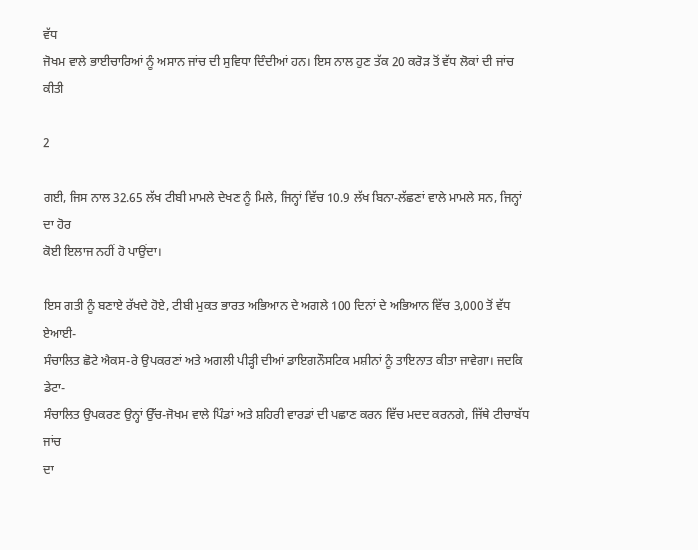ਵੱਧ
ਜੋਖਮ ਵਾਲੇ ਭਾਈਚਾਰਿਆਂ ਨੂੰ ਅਸਾਨ ਜਾਂਚ ਦੀ ਸੁਵਿਧਾ ਦਿੰਦੀਆਂ ਹਨ। ਇਸ ਨਾਲ ਹੁਣ ਤੱਕ 20 ਕਰੋੜ ਤੋਂ ਵੱਧ ਲੋਕਾਂ ਦੀ ਜਾਂਚ ਕੀਤੀ

2

ਗਈ, ਜਿਸ ਨਾਲ 32.65 ਲੱਖ ਟੀਬੀ ਮਾਮਲੇ ਦੇਖਣ ਨੂੰ ਮਿਲੇ, ਜਿਨ੍ਹਾਂ ਵਿੱਚ 10.9 ਲੱਖ ਬਿਨਾ-ਲੱਛਣਾਂ ਵਾਲੇ ਮਾਮਲੇ ਸਨ, ਜਿਨ੍ਹਾਂ ਦਾ ਹੋਰ
ਕੋਈ ਇਲਾਜ ਨਹੀਂ ਹੋ ਪਾਉਂਦਾ।

ਇਸ ਗਤੀ ਨੂੰ ਬਣਾਏ ਰੱਖਦੇ ਹੋਏ, ਟੀਬੀ ਮੁਕਤ ਭਾਰਤ ਅਭਿਆਨ ਦੇ ਅਗਲੇ 100 ਦਿਨਾਂ ਦੇ ਅਭਿਆਨ ਵਿੱਚ 3,000 ਤੋਂ ਵੱਧ ਏਆਈ-
ਸੰਚਾਲਿਤ ਛੋਟੇ ਐਕਸ-ਰੇ ਉਪਕਰਣਾਂ ਅਤੇ ਅਗਲੀ ਪੀੜ੍ਹੀ ਦੀਆਂ ਡਾਇਗਨੌਸਟਿਕ ਮਸ਼ੀਨਾਂ ਨੂੰ ਤਾਇਨਾਤ ਕੀਤਾ ਜਾਵੇਗਾ। ਜਦਕਿ ਡੇਟਾ-
ਸੰਚਾਲਿਤ ਉਪਕਰਣ ਉਨ੍ਹਾਂ ਉੱਚ-ਜੋਖਮ ਵਾਲੇ ਪਿੰਡਾਂ ਅਤੇ ਸ਼ਹਿਰੀ ਵਾਰਡਾਂ ਦੀ ਪਛਾਣ ਕਰਨ ਵਿੱਚ ਮਦਦ ਕਰਨਗੇ, ਜਿੱਥੇ ਟੀਚਾਬੱਧ ਜਾਂਚ
ਦਾ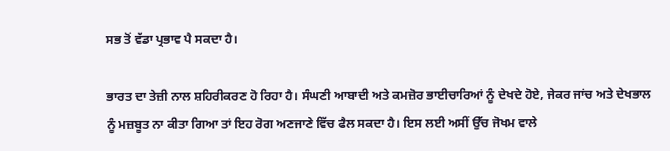ਸਭ ਤੋਂ ਵੱਡਾ ਪ੍ਰਭਾਵ ਪੈ ਸਕਦਾ ਹੈ।

ਭਾਰਤ ਦਾ ਤੇਜ਼ੀ ਨਾਲ ਸ਼ਹਿਰੀਕਰਣ ਹੋ ਰਿਹਾ ਹੈ। ਸੰਘਣੀ ਆਬਾਦੀ ਅਤੇ ਕਮਜ਼ੋਰ ਭਾਈਚਾਰਿਆਂ ਨੂੰ ਦੇਖਦੇ ਹੋਏ, ਜੇਕਰ ਜਾਂਚ ਅਤੇ ਦੇਖਭਾਲ
ਨੂੰ ਮਜ਼ਬੂਤ ਨਾ ਕੀਤਾ ਗਿਆ ਤਾਂ ਇਹ ਰੋਗ ਅਣਜਾਣੇ ਵਿੱਚ ਫੈਲ ਸਕਦਾ ਹੈ। ਇਸ ਲਈ ਅਸੀਂ ਉੱਚ ਜੋਖਮ ਵਾਲੇ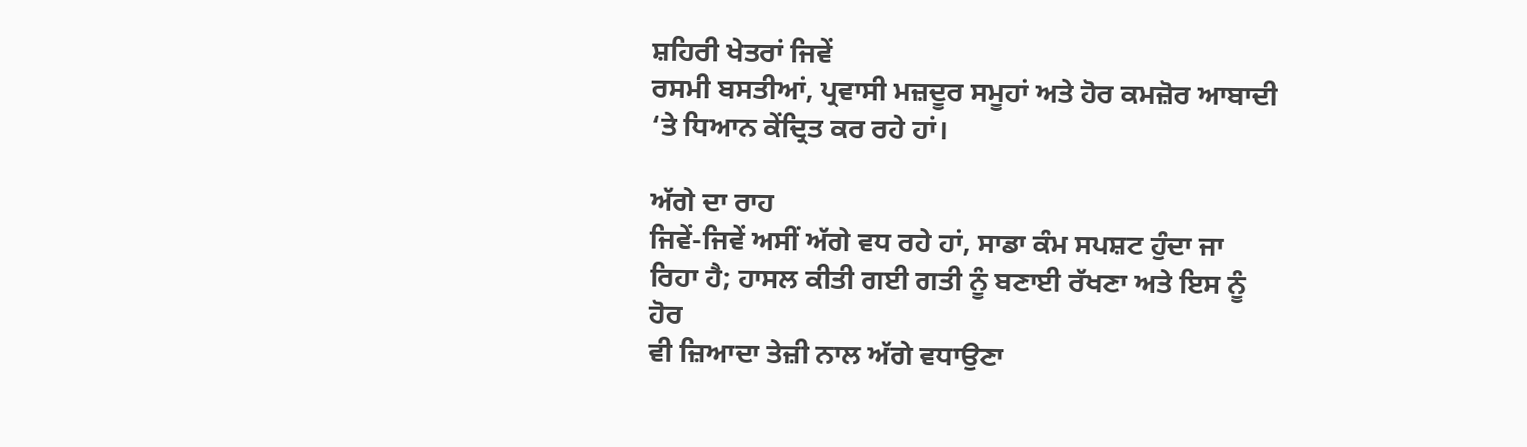ਸ਼ਹਿਰੀ ਖੇਤਰਾਂ ਜਿਵੇਂ
ਰਸਮੀ ਬਸਤੀਆਂ, ਪ੍ਰਵਾਸੀ ਮਜ਼ਦੂਰ ਸਮੂਹਾਂ ਅਤੇ ਹੋਰ ਕਮਜ਼ੋਰ ਆਬਾਦੀ ‘ਤੇ ਧਿਆਨ ਕੇਂਦ੍ਰਿਤ ਕਰ ਰਹੇ ਹਾਂ।

ਅੱਗੇ ਦਾ ਰਾਹ
ਜਿਵੇਂ-ਜਿਵੇਂ ਅਸੀਂ ਅੱਗੇ ਵਧ ਰਹੇ ਹਾਂ, ਸਾਡਾ ਕੰਮ ਸਪਸ਼ਟ ਹੁੰਦਾ ਜਾ ਰਿਹਾ ਹੈ; ਹਾਸਲ ਕੀਤੀ ਗਈ ਗਤੀ ਨੂੰ ਬਣਾਈ ਰੱਖਣਾ ਅਤੇ ਇਸ ਨੂੰ ਹੋਰ
ਵੀ ਜ਼ਿਆਦਾ ਤੇਜ਼ੀ ਨਾਲ ਅੱਗੇ ਵਧਾਉਣਾ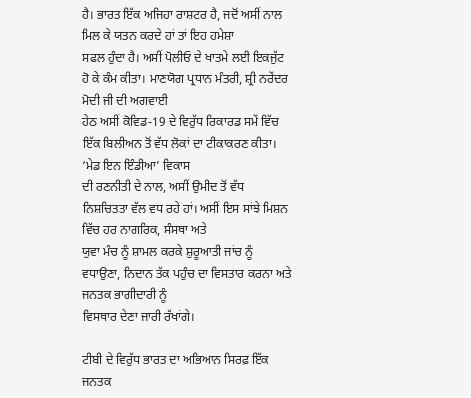ਹੈ। ਭਾਰਤ ਇੱਕ ਅਜਿਹਾ ਰਾਸ਼ਟਰ ਹੈ, ਜਦੋਂ ਅਸੀਂ ਨਾਲ ਮਿਲ ਕੇ ਯਤਨ ਕਰਦੇ ਹਾਂ ਤਾਂ ਇਹ ਹਮੇਸ਼ਾ
ਸਫਲ ਹੁੰਦਾ ਹੈ। ਅਸੀਂ ਪੋਲੀਓ ਦੇ ਖਾਤਮੇ ਲਈ ਇਕਜੁੱਟ ਹੋ ਕੇ ਕੰਮ ਕੀਤਾ। ਮਾਣਯੋਗ ਪ੍ਰਧਾਨ ਮੰਤਰੀ, ਸ਼੍ਰੀ ਨਰੇਂਦਰ ਮੋਦੀ ਜੀ ਦੀ ਅਗਵਾਈ
ਹੇਠ ਅਸੀਂ ਕੋਵਿਡ-19 ਦੇ ਵਿਰੁੱਧ ਰਿਕਾਰਡ ਸਮੇਂ ਵਿੱਚ ਇੱਕ ਬਿਲੀਅਨ ਤੋਂ ਵੱਧ ਲੋਕਾਂ ਦਾ ਟੀਕਾਕਰਣ ਕੀਤਾ। ‘ਮੇਡ ਇਨ ਇੰਡੀਆ’ ਵਿਕਾਸ
ਦੀ ਰਣਨੀਤੀ ਦੇ ਨਾਲ, ਅਸੀਂ ਉਮੀਦ ਤੋਂ ਵੱਧ ਨਿਸ਼ਚਿਤਤਾ ਵੱਲ ਵਧ ਰਹੇ ਹਾਂ। ਅਸੀਂ ਇਸ ਸਾਂਝੇ ਮਿਸ਼ਨ ਵਿੱਚ ਹਰ ਨਾਗਰਿਕ, ਸੰਸਥਾ ਅਤੇ
ਯੁਵਾ ਮੰਚ ਨੂੰ ਸ਼ਾਮਲ ਕਰਕੇ ਸ਼ੁਰੂਆਤੀ ਜਾਂਚ ਨੂੰ ਵਧਾਉਣਾ, ਨਿਦਾਨ ਤੱਕ ਪਹੁੰਚ ਦਾ ਵਿਸਤਾਰ ਕਰਨਾ ਅਤੇ ਜਨਤਕ ਭਾਗੀਦਾਰੀ ਨੂੰ
ਵਿਸਥਾਰ ਦੇਣਾ ਜਾਰੀ ਰੱਖਾਂਗੇ।

ਟੀਬੀ ਦੇ ਵਿਰੁੱਧ ਭਾਰਤ ਦਾ ਅਭਿਆਨ ਸਿਰਫ਼ ਇੱਕ ਜਨਤਕ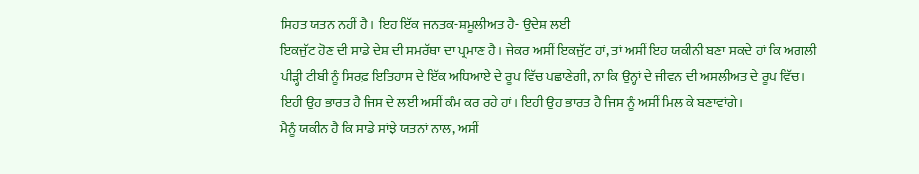ਸਿਹਤ ਯਤਨ ਨਹੀਂ ਹੈ। ਇਹ ਇੱਕ ਜਨਤਕ-ਸ਼ਮੂਲੀਅਤ ਹੈ- ਉਦੇਸ਼ ਲਈ
ਇਕਜੁੱਟ ਹੋਣ ਦੀ ਸਾਡੇ ਦੇਸ਼ ਦੀ ਸਮਰੱਥਾ ਦਾ ਪ੍ਰਮਾਣ ਹੈ। ਜੇਕਰ ਅਸੀਂ ਇਕਜੁੱਟ ਹਾਂ, ਤਾਂ ਅਸੀਂ ਇਹ ਯਕੀਨੀ ਬਣਾ ਸਕਦੇ ਹਾਂ ਕਿ ਅਗਲੀ
ਪੀੜ੍ਹੀ ਟੀਬੀ ਨੂੰ ਸਿਰਫ਼ ਇਤਿਹਾਸ ਦੇ ਇੱਕ ਅਧਿਆਏ ਦੇ ਰੂਪ ਵਿੱਚ ਪਛਾਣੇਗੀ, ਨਾ ਕਿ ਉਨ੍ਹਾਂ ਦੇ ਜੀਵਨ ਦੀ ਅਸਲੀਅਤ ਦੇ ਰੂਪ ਵਿੱਚ।
ਇਹੀ ਉਹ ਭਾਰਤ ਹੈ ਜਿਸ ਦੇ ਲਈ ਅਸੀਂ ਕੰਮ ਕਰ ਰਹੇ ਹਾਂ। ਇਹੀ ਉਹ ਭਾਰਤ ਹੈ ਜਿਸ ਨੂੰ ਅਸੀਂ ਮਿਲ ਕੇ ਬਣਾਵਾਂਗੇ।
ਮੈਨੂੰ ਯਕੀਨ ਹੈ ਕਿ ਸਾਡੇ ਸਾਂਝੇ ਯਤਨਾਂ ਨਾਲ, ਅਸੀਂ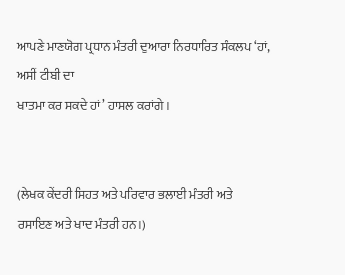ਆਪਣੇ ਮਾਣਯੋਗ ਪ੍ਰਧਾਨ ਮੰਤਰੀ ਦੁਆਰਾ ਨਿਰਧਾਰਿਤ ਸੰਕਲਪ ‘ਹਾਂ, ਅਸੀਂ ਟੀਬੀ ਦਾ
ਖਾਤਮਾ ਕਰ ਸਕਦੇ ਹਾਂ’ ਹਾਸਲ ਕਰਾਂਗੇ।


(ਲੇਖਕ ਕੇਂਦਰੀ ਸਿਹਤ ਅਤੇ ਪਰਿਵਾਰ ਭਲਾਈ ਮੰਤਰੀ ਅਤੇ ਰਸਾਇਣ ਅਤੇ ਖਾਦ ਮੰਤਰੀ ਹਨ।)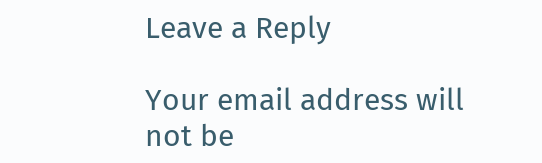Leave a Reply

Your email address will not be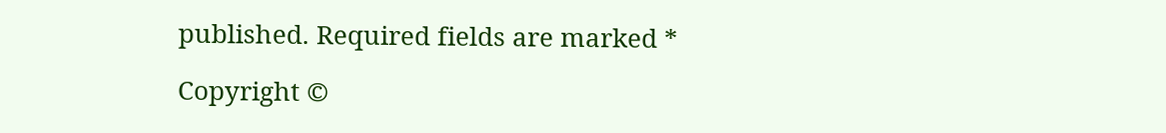published. Required fields are marked *

Copyright ©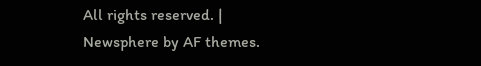All rights reserved. | Newsphere by AF themes.